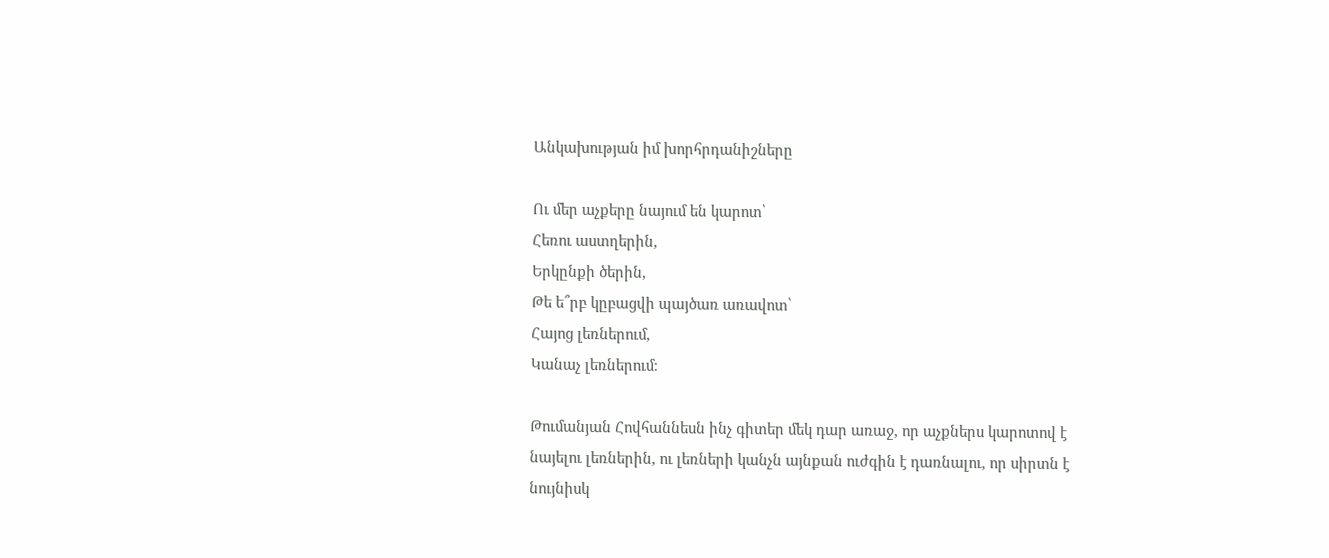Անկախության իմ խորհրդանիշները

Ու մեր աչքերը նայում են կարոտ՝
Հեռու աստղերին,
Երկընքի ծերին,
Թե ե՞րբ կըբացվի պայծառ առավոտ՝
Հայոց լեռներում,
Կանաչ լեռներում։

Թումանյան Հովհաննեսն ինչ գիտեր մեկ դար առաջ, որ աչքներս կարոտով է նայելու լեռներին, ու լեռների կանչն այնքան ուժգին է դառնալու, որ սիրտն է նույնիսկ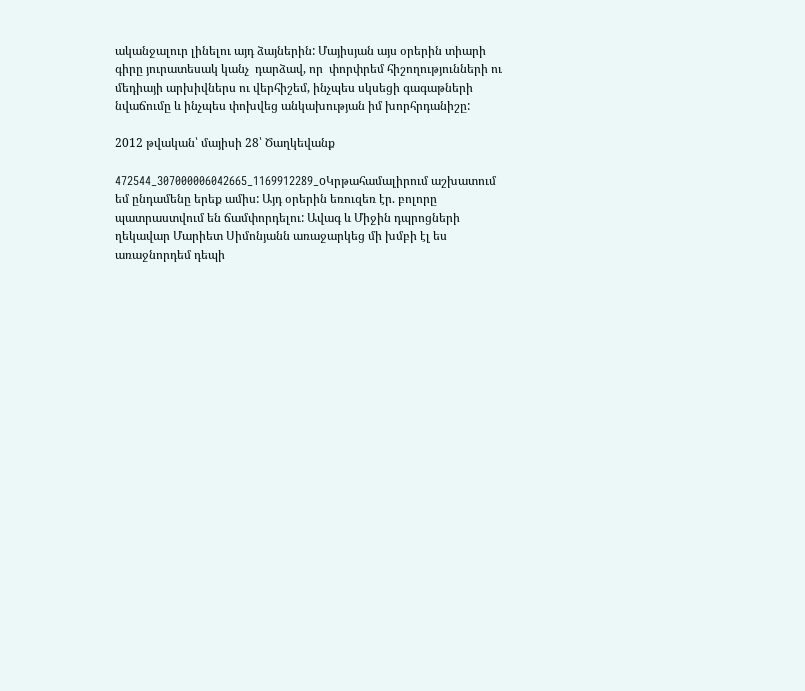ականջալուր լինելու այդ ձայներին: Մայիսյան այս օրերին տիարի գիրը յուրատեսակ կանչ  դարձավ, որ  փորփրեմ հիշողությունների ու մեդիայի արխիվներս ու վերհիշեմ, ինչպես սկսեցի գագաթների նվաճումը և ինչպես փոխվեց անկախության իմ խորհրդանիշը:

2012 թվական՝ մայիսի 28՝ Ծաղկեվանք

472544_307000006042665_1169912289_oԿրթահամալիրում աշխատում եմ ընդամենը երեք ամիս: Այդ օրերին եռուզեռ էր. բոլորը պատրաստվում են ճամփորդելու: Ավագ և Միջին դպրոցների ղեկավար Մարիետ Սիմոնյանն առաջարկեց մի խմբի էլ ես առաջնորդեմ դեպի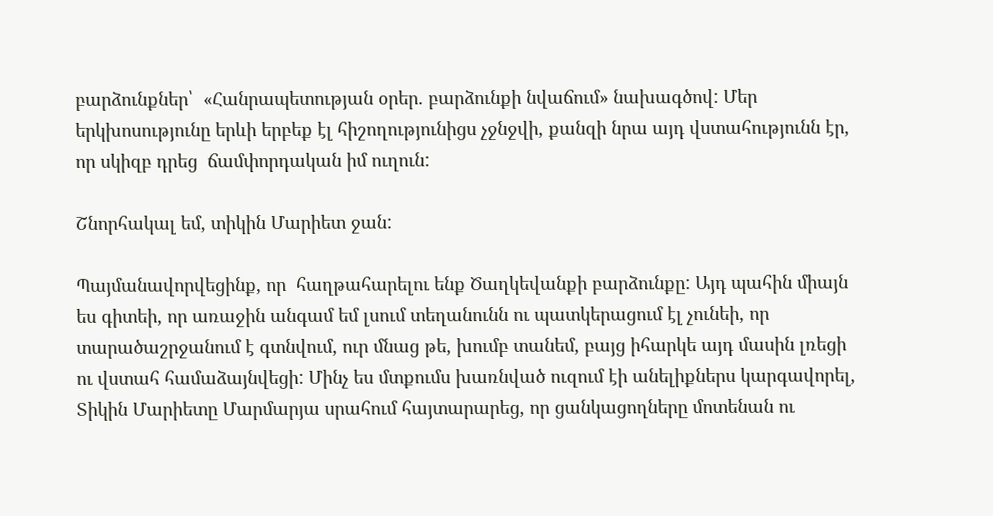բարձունքներ՝  «Հանրապետության օրեր. բարձունքի նվաճում» նախագծով: Մեր երկխոսությունը երևի երբեք էլ հիշողությունիցս չջնջվի, քանզի նրա այդ վստահությունն էր, որ սկիզբ դրեց  ճամփորդական իմ ուղուն:

Շնորհակալ եմ, տիկին Մարիետ ջան:

Պայմանավորվեցինք, որ  հաղթահարելու ենք Ծաղկեվանքի բարձունքը: Այդ պահին միայն ես գիտեի, որ առաջին անգամ եմ լսում տեղանունն ու պատկերացում էլ չունեի, որ տարածաշրջանում է գտնվում, ուր մնաց թե, խումբ տանեմ, բայց իհարկե այդ մասին լռեցի ու վստահ համաձայնվեցի: Մինչ ես մտքումս խառնված ուզում էի անելիքներս կարգավորել, Տիկին Մարիետը Մարմարյա սրահում հայտարարեց, որ ցանկացողները մոտենան ու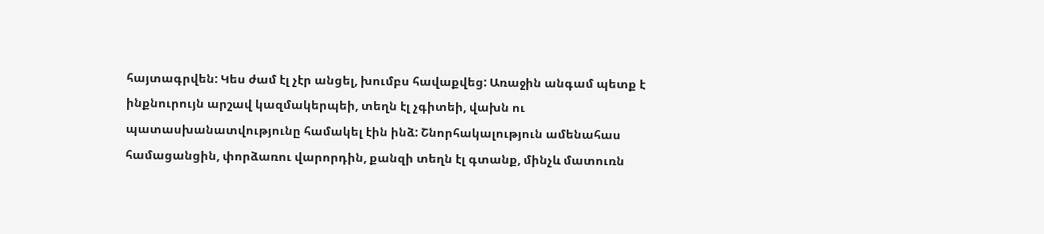հայտագրվեն: Կես ժամ էլ չէր անցել, խումբս հավաքվեց: Առաջին անգամ պետք է ինքնուրույն արշավ կազմակերպեի, տեղն էլ չգիտեի, վախն ու պատասխանատվությունը համակել էին ինձ: Շնորհակալություն ամենահաս համացանցին, փորձառու վարորդին, քանզի տեղն էլ գտանք, մինչև մատուռն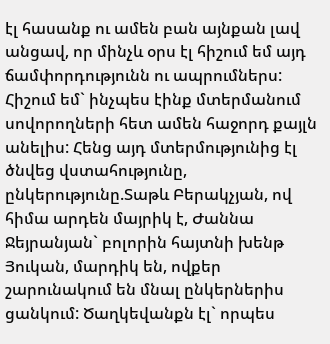էլ հասանք ու ամեն բան այնքան լավ անցավ, որ մինչև օրս էլ հիշում եմ այդ ճամփորդությունն ու ապրումներս: Հիշում եմ` ինչպես էինք մտերմանում սովորողների հետ ամեն հաջորդ քայլն անելիս: Հենց այդ մտերմությունից էլ ծնվեց վստահությունը, ընկերությունը.Տաթև Բերակչյան, ով հիմա արդեն մայրիկ է, Ժաննա Ջեյրանյան` բոլորին հայտնի խենթ Յուկան, մարդիկ են, ովքեր  շարունակում են մնալ ընկերներիս ցանկում: Ծաղկեվանքն էլ` որպես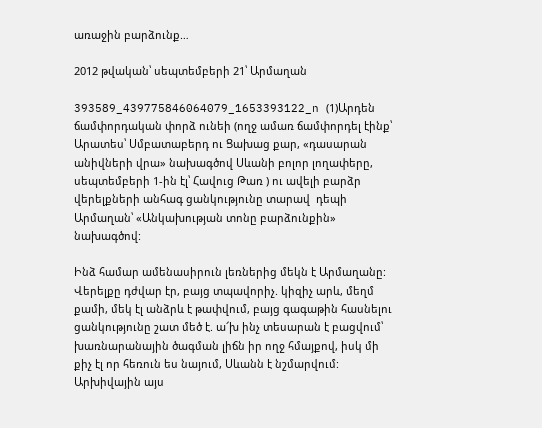առաջին բարձունք…

2012 թվական՝ սեպտեմբերի 21՝ Արմաղան

393589_439775846064079_1653393122_n (1)Արդեն ճամփորդական փորձ ունեի (ողջ ամառ ճամփորդել էինք՝ Արատես՝ Սմբատաբերդ ու Ցախաց քար, «դասարան անիվների վրա» նախագծով Սևանի բոլոր լողափերը, սեպտեմբերի 1-ին էլ՝ Հավուց Թառ ) ու ավելի բարձր վերելքների անհագ ցանկությունը տարավ  դեպի Արմաղան՝ «Անկախության տոնը բարձունքին» նախագծով:

Ինձ համար ամենասիրուն լեռներից մեկն է Արմաղանը: Վերելքը դժվար էր, բայց տպավորիչ. կիզիչ արև, մեղմ քամի, մեկ էլ անձրև է թափվում, բայց գագաթին հասնելու ցանկությունը շատ մեծ է. ա՜խ ինչ տեսարան է բացվում՝ խառնարանային ծագման լիճն իր ողջ հմայքով, իսկ մի քիչ էլ որ հեռուն ես նայում, Սևանն է նշմարվում: Արխիվային այս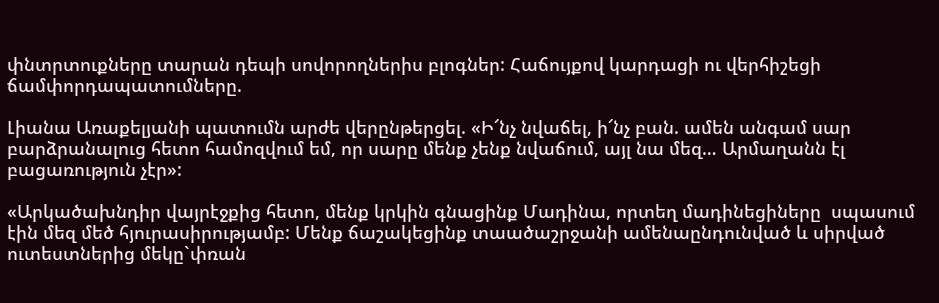փնտրտուքները տարան դեպի սովորողներիս բլոգներ: Հաճույքով կարդացի ու վերհիշեցի ճամփորդապատումները.

Լիանա Առաքելյանի պատումն արժե վերընթերցել. «Ի՜նչ նվաճել, ի՜նչ բան. ամեն անգամ սար բարձրանալուց հետո համոզվում եմ, որ սարը մենք չենք նվաճում, այլ նա մեզ… Արմաղանն էլ բացառություն չէր»:

«Արկածախնդիր վայրէջքից հետո, մենք կրկին գնացինք Մադինա, որտեղ մադինեցիները  սպասում էին մեզ մեծ հյուրասիրությամբ: Մենք ճաշակեցինք տաածաշրջանի ամենաընդունված և սիրված ուտեստներից մեկը`փռան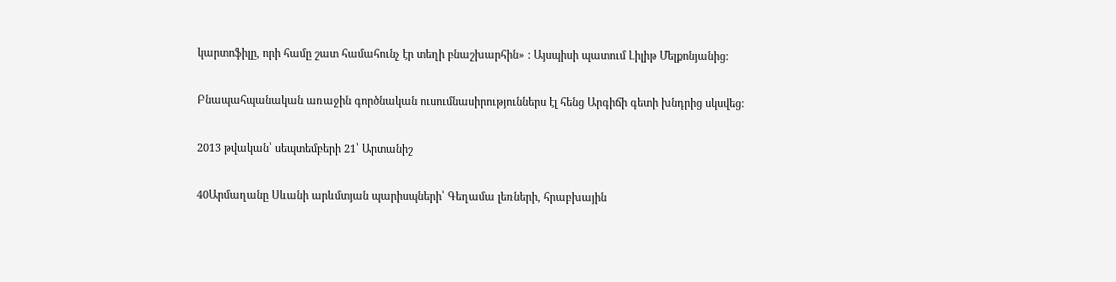կարտոֆիլը, որի համը շատ համահունչ էր տեղի բնաշխարհին» : Այսպիսի պատում Լիլիթ Մելքոնյանից:

Բնապահպանական առաջին գործնական ուսումնասիրություններս էլ հենց Արգիճի գետի խնդրից սկսվեց:

2013 թվական՝ սեպտեմբերի 21՝ Արտանիշ

40Արմաղանը Սևանի արևմտյան պարիսպների՝ Գեղամա լեռների, հրաբխային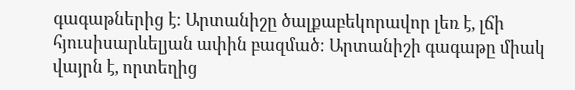գագաթներից է: Արտանիշը ծալքաբեկորավոր լեռ է, լճի հյուսիսարևելյան ափին բազմած։ Արտանիշի գագաթը միակ վայրն է, որտեղից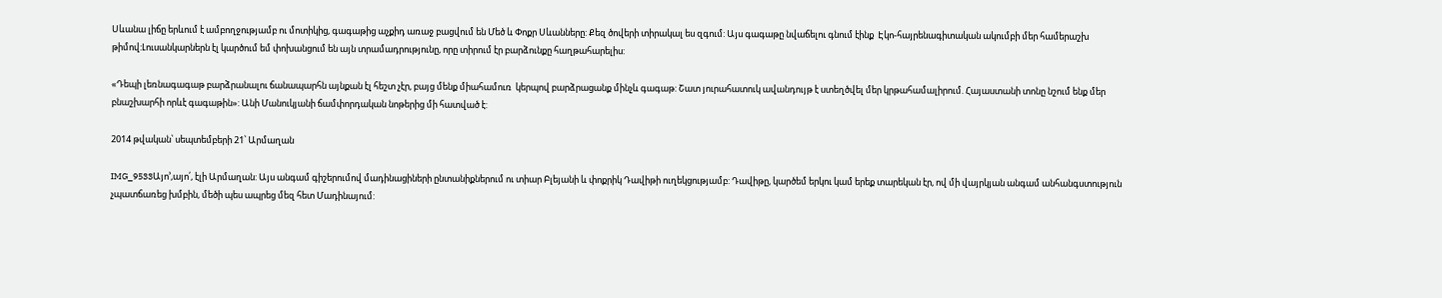Սևանա լիճը երևում է ամբողջությամբ ու մոտիկից, գագաթից աչքիդ առաջ բացվում են Մեծ և Փոքր Սևանները: Քեզ ծովերի տիրակալ ես զգում: Այս գագաթը նվաճելու գնում էինք  Էկո-հայրենագիտական ակումբի մեր համերաշխ թիմով:Լուսանկարներն էլ կարծում եմ փոխանցում են այն տրամադրությունը, որը տիրում էր բարձունքը հաղթահարելիս:

«Դեպի լեռնագագաթ բարձրանալու ճանապարհն այնքան էլ հեշտ չէր, բայց մենք միահամուռ  կերպով բարձրացանք մինչև գագաթ: Շատ յուրահատուկ ավանդույթ է ստեղծվել մեր կրթահամալիրում. Հայաստանի տոնը նշում ենք մեր բնաշխարհի որևէ գագաթին»: Անի Մանուկյանի ճամփորդական նոթերից մի հատված է:

2014 թվական՝ սեպտեմբերի 21՝ Արմաղան

IMG_9533Այո’,այո՛, էլի Արմաղան: Այս անգամ գիշերումով մադինացիների ընտանիքներում ու տիար Բլեյանի և փոքրիկ Դավիթի ուղեկցությամբ: Դավիթը, կարծեմ երկու կամ երեք տարեկան էր, ով մի վայրկյան անգամ անհանգստություն չպատճառեց խմբին, մեծի պես ապրեց մեզ հետ Մադինայում: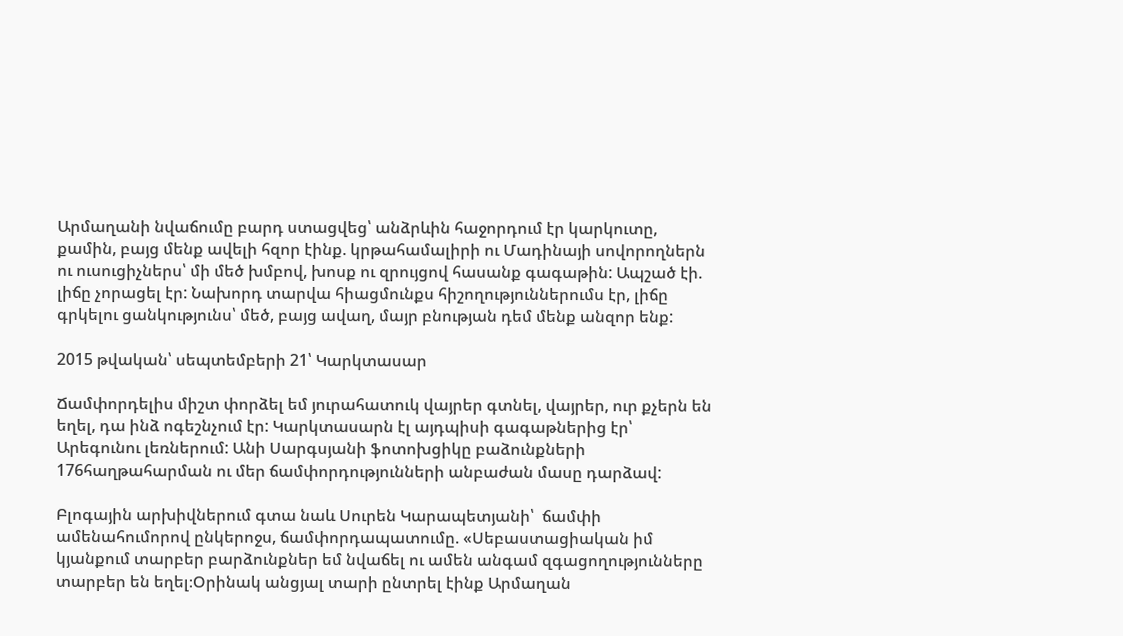Արմաղանի նվաճումը բարդ ստացվեց՝ անձրևին հաջորդում էր կարկուտը, քամին, բայց մենք ավելի հզոր էինք. կրթահամալիրի ու Մադինայի սովորողներն ու ուսուցիչներս՝ մի մեծ խմբով, խոսք ու զրույցով հասանք գագաթին: Ապշած էի. լիճը չորացել էր: Նախորդ տարվա հիացմունքս հիշողություններումս էր, լիճը գրկելու ցանկությունս՝ մեծ, բայց ավաղ, մայր բնության դեմ մենք անզոր ենք:

2015 թվական՝ սեպտեմբերի 21՝ Կարկտասար

Ճամփորդելիս միշտ փորձել եմ յուրահատուկ վայրեր գտնել, վայրեր, ուր քչերն են եղել, դա ինձ ոգեշնչում էր: Կարկտասարն էլ այդպիսի գագաթներից էր՝ Արեգունու լեռներում: Անի Սարգսյանի ֆոտոխցիկը բաձունքների 176հաղթահարման ու մեր ճամփորդությունների անբաժան մասը դարձավ:

Բլոգային արխիվներում գտա նաև Սուրեն Կարապետյանի՝  ճամփի ամենահումորով ընկերոջս, ճամփորդապատումը. «Սեբաստացիական իմ կյանքում տարբեր բարձունքներ եմ նվաճել ու ամեն անգամ զգացողությունները տարբեր են եղել։Օրինակ անցյալ տարի ընտրել էինք Արմաղան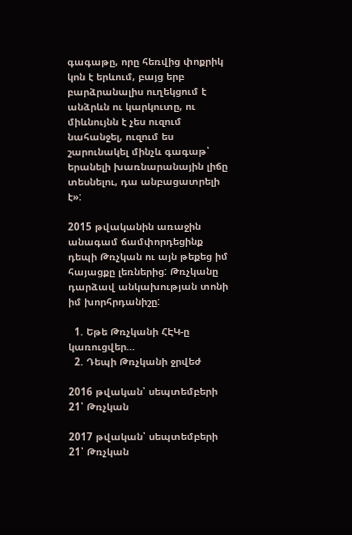գագաթը, որը հեռվից փոքրիկ կոն է երևում, բայց երբ բարձրանալիս ուղեկցում է անձրևն ու կարկուտը, ու միևնույնն է չես ուզում նահանջել, ուզում ես շարունակել մինչև գագաթ՝ երանելի խառնարանային լիճը տեսնելու, դա անբացատրելի է»:

2015 թվականին առաջին անագամ ճամփորդեցինք դեպի Թռչկան ու այն թեքեց իմ հայացքը լեռներից: Թռչկանը դարձավ անկախության տոնի իմ խորհրդանիշը:

  1. Եթե Թռչկանի ՀԷԿ-ը կառուցվեր…
  2. Դեպի Թռչկանի ջրվեժ

2016 թվական՝ սեպտեմբերի 21՝ Թռչկան

2017 թվական՝ սեպտեմբերի 21՝ Թռչկան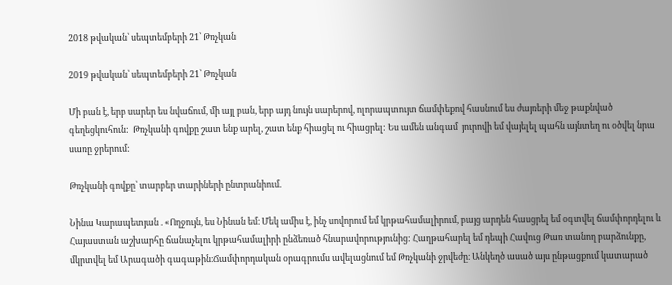2018 թվական՝ սեպտեմբերի 21՝ Թռչկան

2019 թվական՝ սեպտեմբերի 21՝ Թռչկան

Մի բան է, երբ սարեր ես նվաճում, մի այլ բան, երբ այդ նույն սարերով, ոլորապտույտ ճամփեքով հասնում ես ժայռերի մեջ թաքնված գեղեցկուհուն:  Թռչկանի գովքը շատ ենք արել, շատ ենք հիացել ու հիացրել: Ես ամեն անգամ  յուրովի եմ վայելել պահն այնտեղ ու օծվել նրա սառը ջրերում:

Թռչկանի գովքը՝ տարբեր տարիների ընտրանիում.

Նինա Կարապետյան . «Ողջույն, ես Նինան եմ։ Մեկ ամիս է, ինչ սովորում եմ կրթահամալիրում, բայց արդեն հասցրել եմ օգտվել ճամփորդելու և Հայաստան աշխարհը ճանաչելու կրթահամալիրի ընձեռած հնարավորությունից: Հաղթահարել եմ դեպի Հավուց Թառ տանող բարձունքը, մկրտվել եմ Արագածի գագաթին։Ճամփորդական օրագրումս ավելացնում եմ Թռչկանի ջրվեժը։ Անկեղծ ասած այս ընթացքում կատարած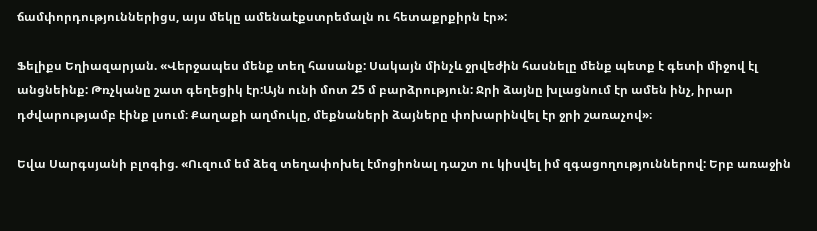ճամփորդություններիցս, այս մեկը ամենաէքստրեմալն ու հետաքրքիրն էր»:

Ֆելիքս Եղիազարյան. «Վերջապես մենք տեղ հասանք: Սակայն մինչև ջրվեժին հասնելը մենք պետք է գետի միջով էլ անցնեինք: Թռչկանը շատ գեղեցիկ էր:Այն ունի մոտ 25 մ բարձրություն: Ջրի ձայնը խլացնում էր ամեն ինչ, իրար դժվարությամբ էինք լսում։ Քաղաքի աղմուկը, մեքնաների ձայները փոխարինվել էր ջրի շառաչով»։

Եվա Սարգսյանի բլոգից. «Ուզում եմ ձեզ տեղափոխել էմոցիոնալ դաշտ ու կիսվել իմ զգացողություններով: Երբ առաջին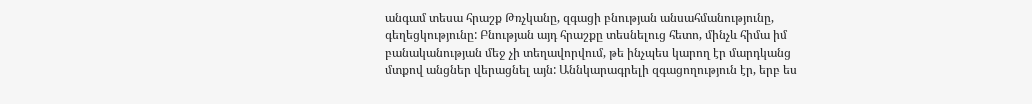անգամ տեսա հրաշք Թռչկանը, զգացի բնության անսահմանությունը, գեղեցկությունը: Բնության այդ հրաշքը տեսնելուց հետո, մինչև հիմա իմ բանականության մեջ չի տեղավորվում, թե ինչպես կարող էր մարդկանց մտքով անցներ վերացնել այն: Աննկարագրելի զգացողություն էր, երբ ես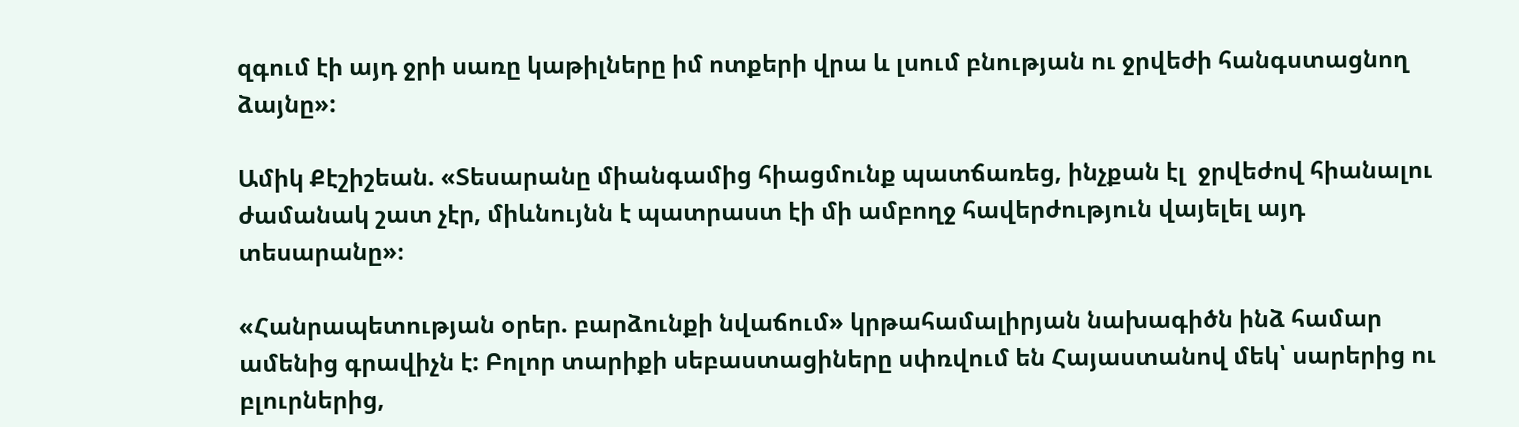զգում էի այդ ջրի սառը կաթիլները իմ ոտքերի վրա և լսում բնության ու ջրվեժի հանգստացնող ձայնը»:

Ամիկ Քէշիշեան. «Տեսարանը միանգամից հիացմունք պատճառեց, ինչքան էլ  ջրվեժով հիանալու ժամանակ շատ չէր, միևնույնն է պատրաստ էի մի ամբողջ հավերժություն վայելել այդ տեսարանը»։

«Հանրապետության օրեր. բարձունքի նվաճում» կրթահամալիրյան նախագիծն ինձ համար ամենից գրավիչն է: Բոլոր տարիքի սեբաստացիները սփռվում են Հայաստանով մեկ՝ սարերից ու բլուրներից,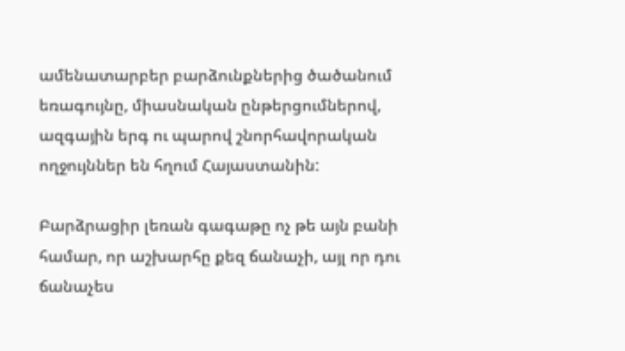ամենատարբեր բարձունքներից ծածանում  եռագույնը, միասնական ընթերցումներով, ազգային երգ ու պարով շնորհավորական ողջույններ են հղում Հայաստանին:

Բարձրացիր լեռան գագաթը ոչ թե այն բանի համար, որ աշխարհը քեզ ճանաչի, այլ որ դու ճանաչես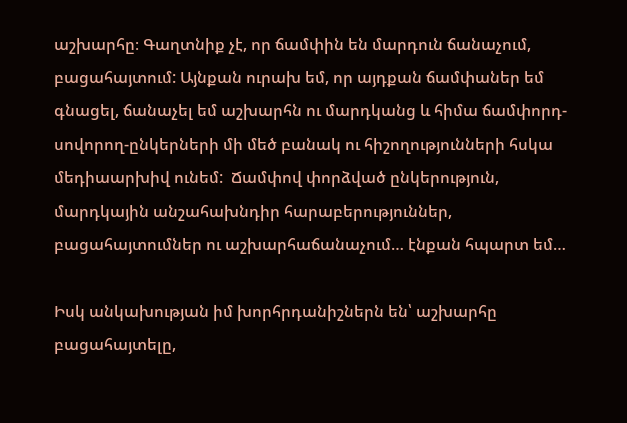աշխարհը։ Գաղտնիք չէ, որ ճամփին են մարդուն ճանաչում, բացահայտում: Այնքան ուրախ եմ, որ այդքան ճամփաներ եմ գնացել, ճանաչել եմ աշխարհն ու մարդկանց և հիմա ճամփորդ-սովորող-ընկերների մի մեծ բանակ ու հիշողությունների հսկա մեդիաարխիվ ունեմ:  Ճամփով փորձված ընկերություն, մարդկային անշահախնդիր հարաբերություններ, բացահայտումներ ու աշխարհաճանաչում… էնքան հպարտ եմ…

Իսկ անկախության իմ խորհրդանիշներն են՝ աշխարհը բացահայտելը,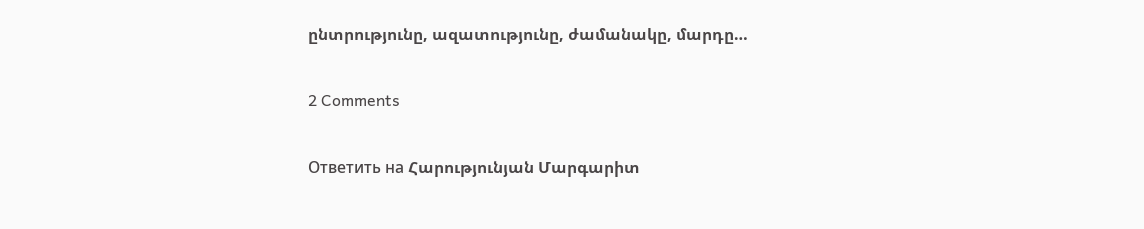ընտրությունը, ազատությունը, ժամանակը, մարդը…

2 Comments

Ответить на Հարությունյան Մարգարիտ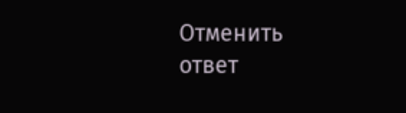Отменить ответ